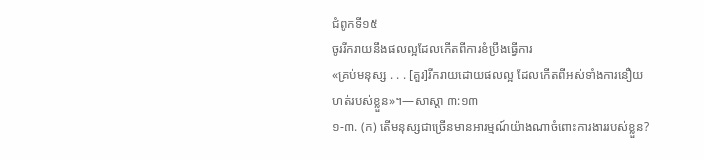ជំពូកទី១៥
ចូររីករាយនឹងផលល្អដែលកើតពីការខំប្រឹងធ្វើការ
«គ្រប់មនុស្ស . . . [គួរ]រីករាយដោយផលល្អ ដែលកើតពីអស់ទាំងការនឿយហត់របស់ខ្លួន»។—សាស្តា ៣:១៣
១-៣. (ក) តើមនុស្សជាច្រើនមានអារម្មណ៍យ៉ាងណាចំពោះការងាររបស់ខ្លួន?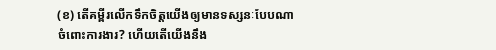(ខ) តើគម្ពីរលើកទឹកចិត្ដយើងឲ្យមានទស្សនៈបែបណាចំពោះការងារ? ហើយតើយើងនឹង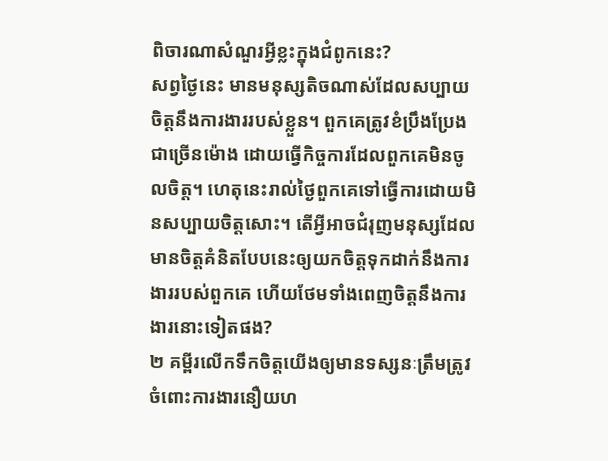ពិចារណាសំណួរអ្វីខ្លះក្នុងជំពូកនេះ?
សព្វថ្ងៃនេះ មានមនុស្សតិចណាស់ដែលសប្បាយចិត្ដនឹងការងាររបស់ខ្លួន។ ពួកគេត្រូវខំប្រឹងប្រែងជាច្រើនម៉ោង ដោយធ្វើកិច្ចការដែលពួកគេមិនចូលចិត្ដ។ ហេតុនេះរាល់ថ្ងៃពួកគេទៅធ្វើការដោយមិនសប្បាយចិត្ដសោះ។ តើអ្វីអាចជំរុញមនុស្សដែលមានចិត្ដគំនិតបែបនេះឲ្យយកចិត្ដទុកដាក់នឹងការងាររបស់ពួកគេ ហើយថែមទាំងពេញចិត្ដនឹងការងារនោះទៀតផង?
២ គម្ពីរលើកទឹកចិត្ដយើងឲ្យមានទស្សនៈត្រឹមត្រូវចំពោះការងារនឿយហ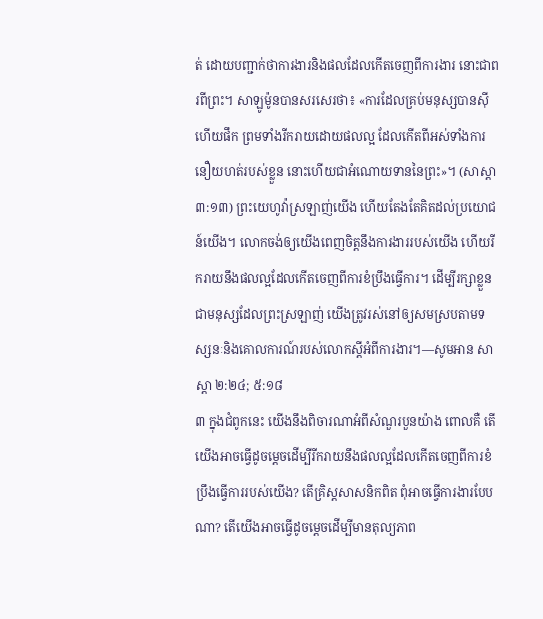ត់ ដោយបញ្ជាក់ថាការងារនិងផលដែលកើតចេញពីការងារ នោះជាពរពីព្រះ។ សាឡូម៉ូនបានសរសេរថា៖ «ការដែលគ្រប់មនុស្សបានស៊ីហើយផឹក ព្រមទាំងរីករាយដោយផលល្អ ដែលកើតពីអស់ទាំងការនឿយហត់របស់ខ្លួន នោះហើយជាអំណោយទាននៃព្រះ»។ (សាស្តា ៣:១៣) ព្រះយេហូវ៉ាស្រឡាញ់យើង ហើយតែងតែគិតដល់ប្រយោជន៍យើង។ លោកចង់ឲ្យយើងពេញចិត្ដនឹងការងាររបស់យើង ហើយរីករាយនឹងផលល្អដែលកើតចេញពីការខំប្រឹងធ្វើការ។ ដើម្បីរក្សាខ្លួនជាមនុស្សដែលព្រះស្រឡាញ់ យើងត្រូវរស់នៅឲ្យសមស្របតាមទស្សនៈនិងគោលការណ៍របស់លោកស្ដីអំពីការងារ។—សូមអាន សាស្តា ២:២៤; ៥:១៨
៣ ក្នុងជំពូកនេះ យើងនឹងពិចារណាអំពីសំណួរបួនយ៉ាង ពោលគឺ តើយើងអាចធ្វើដូចម្ដេចដើម្បីរីករាយនឹងផលល្អដែលកើតចេញពីការខំប្រឹងធ្វើការរបស់យើង? តើគ្រិស្ដសាសនិកពិត ពុំអាចធ្វើការងារបែបណា? តើយើងអាចធ្វើដូចម្ដេចដើម្បីមានតុល្យភាព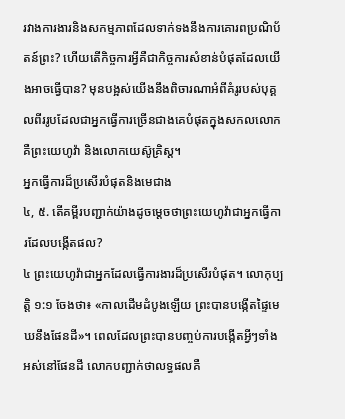រវាងការងារនិងសកម្មភាពដែលទាក់ទងនឹងការគោរពប្រណិប័តន៍ព្រះ? ហើយតើកិច្ចការអ្វីគឺជាកិច្ចការសំខាន់បំផុតដែលយើងអាចធ្វើបាន? មុនបង្អស់យើងនឹងពិចារណាអំពីគំរូរបស់បុគ្គលពីររូបដែលជាអ្នកធ្វើការច្រើនជាងគេបំផុតក្នុងសកលលោក គឺព្រះយេហូវ៉ា និងលោកយេស៊ូគ្រិស្ដ។
អ្នកធ្វើការដ៏ប្រសើរបំផុតនិងមេជាង
៤, ៥. តើគម្ពីរបញ្ជាក់យ៉ាងដូចម្ដេចថាព្រះយេហូវ៉ាជាអ្នកធ្វើការដែលបង្កើតផល?
៤ ព្រះយេហូវ៉ាជាអ្នកដែលធ្វើការងារដ៏ប្រសើរបំផុត។ លោកុប្បត្ដិ ១:១ ចែងថា៖ «កាលដើមដំបូងឡើយ ព្រះបានបង្កើតផ្ទៃមេឃនឹងផែនដី»។ ពេលដែលព្រះបានបញ្ចប់ការបង្កើតអ្វីៗទាំងអស់នៅផែនដី លោកបញ្ជាក់ថាលទ្ធផលគឺ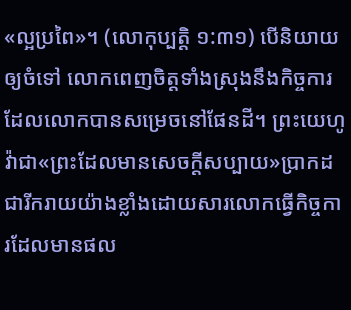«ល្អប្រពៃ»។ (លោកុប្បត្ដិ ១:៣១) បើនិយាយឲ្យចំទៅ លោកពេញចិត្ដទាំងស្រុងនឹងកិច្ចការដែលលោកបានសម្រេចនៅផែនដី។ ព្រះយេហូវ៉ាជា«ព្រះដែលមានសេចក្ដីសប្បាយ»ប្រាកដជារីករាយយ៉ាងខ្លាំងដោយសារលោកធ្វើកិច្ចការដែលមានផល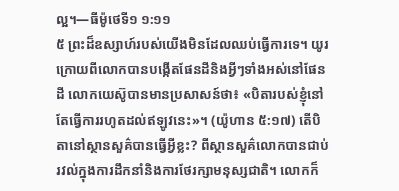ល្អ។—ធីម៉ូថេទី១ ១:១១
៥ ព្រះដ៏ឧស្សាហ៍របស់យើងមិនដែលឈប់ធ្វើការទេ។ យូរក្រោយពីលោកបានបង្កើតផែនដីនិងអ្វីៗទាំងអស់នៅផែនដី លោកយេស៊ូបានមានប្រសាសន៍ថា៖ «បិតារបស់ខ្ញុំនៅតែធ្វើការរហូតដល់ឥឡូវនេះ»។ (យ៉ូហាន ៥:១៧) តើបិតានៅស្ថានសួគ៌បានធ្វើអ្វីខ្លះ? ពីស្ថានសួគ៌លោកបានជាប់រវល់ក្នុងការដឹកនាំនិងការថែរក្សាមនុស្សជាតិ។ លោកក៏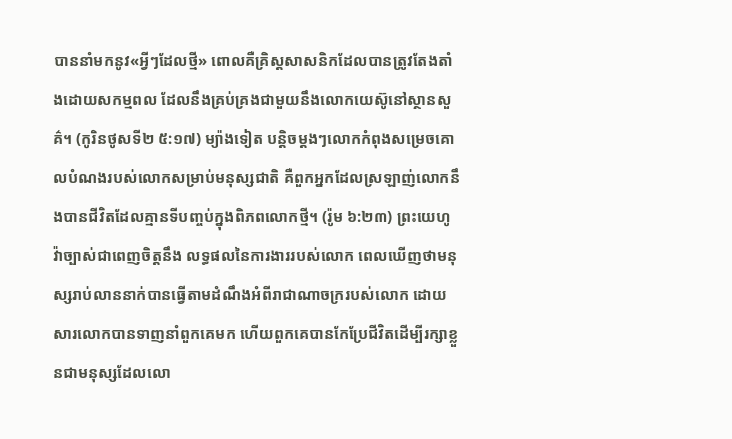បាននាំមកនូវ«អ្វីៗដែលថ្មី» ពោលគឺគ្រិស្ដសាសនិកដែលបានត្រូវតែងតាំងដោយសកម្មពល ដែលនឹងគ្រប់គ្រងជាមួយនឹងលោកយេស៊ូនៅស្ថានសួគ៌។ (កូរិនថូសទី២ ៥:១៧) ម្យ៉ាងទៀត បន្ដិចម្ដងៗលោកកំពុងសម្រេចគោលបំណងរបស់លោកសម្រាប់មនុស្សជាតិ គឺពួកអ្នកដែលស្រឡាញ់លោកនឹងបានជីវិតដែលគ្មានទីបញ្ចប់ក្នុងពិភពលោកថ្មី។ (រ៉ូម ៦:២៣) ព្រះយេហូវ៉ាច្បាស់ជាពេញចិត្ដនឹង លទ្ធផលនៃការងាររបស់លោក ពេលឃើញថាមនុស្សរាប់លាននាក់បានធ្វើតាមដំណឹងអំពីរាជាណាចក្ររបស់លោក ដោយសារលោកបានទាញនាំពួកគេមក ហើយពួកគេបានកែប្រែជីវិតដើម្បីរក្សាខ្លួនជាមនុស្សដែលលោ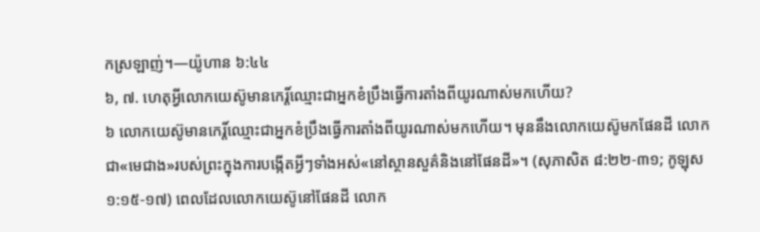កស្រឡាញ់។—យ៉ូហាន ៦:៤៤
៦, ៧. ហេតុអ្វីលោកយេស៊ូមានកេរ្ដិ៍ឈ្មោះជាអ្នកខំប្រឹងធ្វើការតាំងពីយូរណាស់មកហើយ?
៦ លោកយេស៊ូមានកេរ្ដិ៍ឈ្មោះជាអ្នកខំប្រឹងធ្វើការតាំងពីយូរណាស់មកហើយ។ មុននឹងលោកយេស៊ូមកផែនដី លោកជា«មេជាង»របស់ព្រះក្នុងការបង្កើតអ្វីៗទាំងអស់«នៅស្ថានសួគ៌និងនៅផែនដី»។ (សុភាសិត ៨:២២-៣១; កូឡុស ១:១៥-១៧) ពេលដែលលោកយេស៊ូនៅផែនដី លោក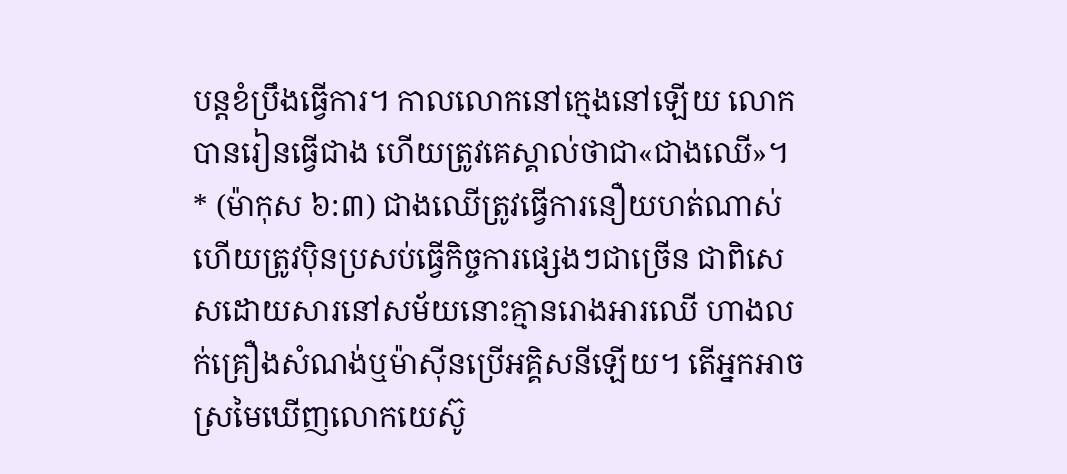បន្ដខំប្រឹងធ្វើការ។ កាលលោកនៅក្មេងនៅឡើយ លោកបានរៀនធ្វើជាង ហើយត្រូវគេស្គាល់ថាជា«ជាងឈើ»។ * (ម៉ាកុស ៦:៣) ជាងឈើត្រូវធ្វើការនឿយហត់ណាស់ ហើយត្រូវប៉ិនប្រសប់ធ្វើកិច្ចការផ្សេងៗជាច្រើន ជាពិសេសដោយសារនៅសម័យនោះគ្មានរោងអារឈើ ហាងលក់គ្រឿងសំណង់ឬម៉ាស៊ីនប្រើអគ្គិសនីឡើយ។ តើអ្នកអាចស្រមៃឃើញលោកយេស៊ូ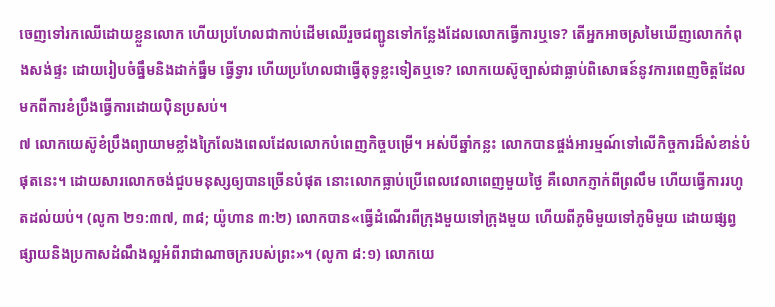ចេញទៅរកឈើដោយខ្លួនលោក ហើយប្រហែលជាកាប់ដើមឈើរួចជញ្ជូនទៅកន្លែងដែលលោកធ្វើការឬទេ? តើអ្នកអាចស្រមៃឃើញលោកកំពុងសង់ផ្ទះ ដោយរៀបចំធ្នឹមនិងដាក់ធ្នឹម ធ្វើទ្វារ ហើយប្រហែលជាធ្វើតុទូខ្លះទៀតឬទេ? លោកយេស៊ូច្បាស់ជាធ្លាប់ពិសោធន៍នូវការពេញចិត្ដដែលមកពីការខំប្រឹងធ្វើការដោយប៉ិនប្រសប់។
៧ លោកយេស៊ូខំប្រឹងព្យាយាមខ្លាំងក្រៃលែងពេលដែលលោកបំពេញកិច្ចបម្រើ។ អស់បីឆ្នាំកន្លះ លោកបានផ្ចង់អារម្មណ៍ទៅលើកិច្ចការដ៏សំខាន់បំផុតនេះ។ ដោយសារលោកចង់ជួបមនុស្សឲ្យបានច្រើនបំផុត នោះលោកធ្លាប់ប្រើពេលវេលាពេញមួយថ្ងៃ គឺលោកភ្ញាក់ពីព្រលឹម ហើយធ្វើការរហូតដល់យប់។ (លូកា ២១:៣៧, ៣៨; យ៉ូហាន ៣:២) លោកបាន«ធ្វើដំណើរពីក្រុងមួយទៅក្រុងមួយ ហើយពីភូមិមួយទៅភូមិមួយ ដោយផ្សព្វផ្សាយនិងប្រកាសដំណឹងល្អអំពីរាជាណាចក្ររបស់ព្រះ»។ (លូកា ៨:១) លោកយេ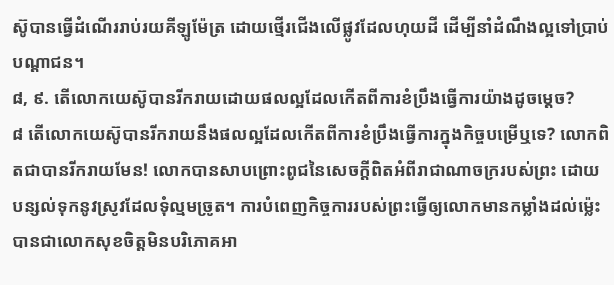ស៊ូបានធ្វើដំណើររាប់រយគីឡូម៉ែត្រ ដោយថ្មើរជើងលើផ្លូវដែលហុយដី ដើម្បីនាំដំណឹងល្អទៅប្រាប់បណ្ដាជន។
៨, ៩. តើលោកយេស៊ូបានរីករាយដោយផលល្អដែលកើតពីការខំប្រឹងធ្វើការយ៉ាងដូចម្ដេច?
៨ តើលោកយេស៊ូបានរីករាយនឹងផលល្អដែលកើតពីការខំប្រឹងធ្វើការក្នុងកិច្ចបម្រើឬទេ? លោកពិតជាបានរីករាយមែន! លោកបានសាបព្រោះពូជនៃសេចក្ដីពិតអំពីរាជាណាចក្ររបស់ព្រះ ដោយបន្សល់ទុកនូវស្រូវដែលទុំល្មមច្រូត។ ការបំពេញកិច្ចការរបស់ព្រះធ្វើឲ្យលោកមានកម្លាំងដល់ម៉្លេះ បានជាលោកសុខចិត្ដមិនបរិភោគអា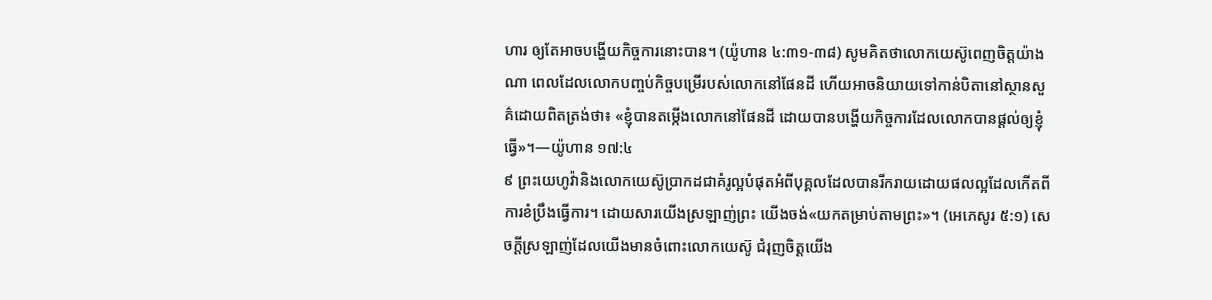ហារ ឲ្យតែអាចបង្ហើយកិច្ចការនោះបាន។ (យ៉ូហាន ៤:៣១-៣៨) សូមគិតថាលោកយេស៊ូពេញចិត្ដយ៉ាងណា ពេលដែលលោកបញ្ចប់កិច្ចបម្រើរបស់លោកនៅផែនដី ហើយអាចនិយាយទៅកាន់បិតានៅស្ថានសួគ៌ដោយពិតត្រង់ថា៖ «ខ្ញុំបានតម្កើងលោកនៅផែនដី ដោយបានបង្ហើយកិច្ចការដែលលោកបានផ្ដល់ឲ្យខ្ញុំធ្វើ»។—យ៉ូហាន ១៧:៤
៩ ព្រះយេហូវ៉ានិងលោកយេស៊ូប្រាកដជាគំរូល្អបំផុតអំពីបុគ្គលដែលបានរីករាយដោយផលល្អដែលកើតពីការខំប្រឹងធ្វើការ។ ដោយសារយើងស្រឡាញ់ព្រះ យើងចង់«យកតម្រាប់តាមព្រះ»។ (អេភេសូរ ៥:១) សេចក្ដីស្រឡាញ់ដែលយើងមានចំពោះលោកយេស៊ូ ជំរុញចិត្ដយើង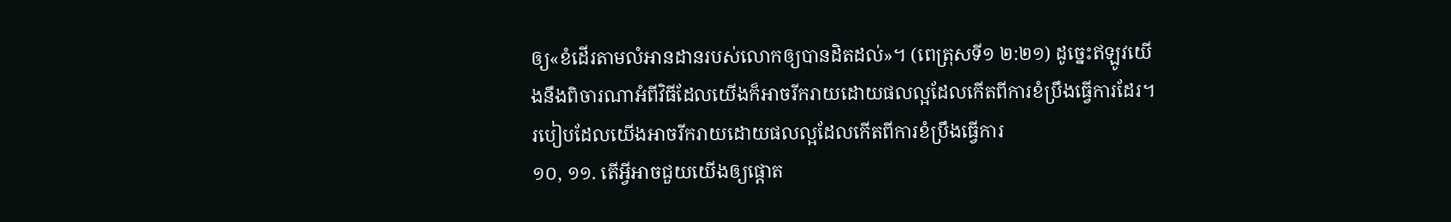ឲ្យ«ខំដើរតាមលំអានដានរបស់លោកឲ្យបានដិតដល់»។ (ពេត្រុសទី១ ២:២១) ដូច្នេះឥឡូវយើងនឹងពិចារណាអំពីវិធីដែលយើងក៏អាចរីករាយដោយផលល្អដែលកើតពីការខំប្រឹងធ្វើការដែរ។
របៀបដែលយើងអាចរីករាយដោយផលល្អដែលកើតពីការខំប្រឹងធ្វើការ
១០, ១១. តើអ្វីអាចជួយយើងឲ្យផ្ដោត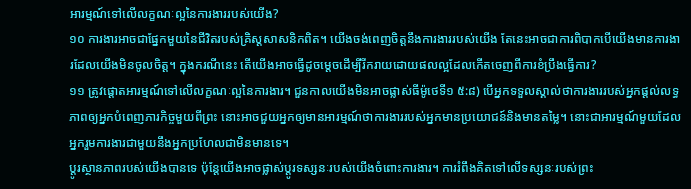អារម្មណ៍ទៅលើលក្ខណៈល្អនៃការងាររបស់យើង?
១០ ការងារអាចជាផ្នែកមួយនៃជីវិតរបស់គ្រិស្ដសាសនិកពិត។ យើងចង់ពេញចិត្ដនឹងការងាររបស់យើង តែនេះអាចជាការពិបាកបើយើងមានការងារដែលយើងមិនចូលចិត្ដ។ ក្នុងករណីនេះ តើយើងអាចធ្វើដូចម្ដេចដើម្បីរីករាយដោយផលល្អដែលកើតចេញពីការខំប្រឹងធ្វើការ?
១១ ត្រូវផ្ដោតអារម្មណ៍ទៅលើលក្ខណៈល្អនៃការងារ។ ជួនកាលយើងមិនអាចផ្លាស់ធីម៉ូថេទី១ ៥:៨) បើអ្នកទទួលស្គាល់ថាការងាររបស់អ្នកផ្ដល់លទ្ធភាពឲ្យអ្នកបំពេញភារកិច្ចមួយពីព្រះ នោះអាចជួយអ្នកឲ្យមានអារម្មណ៍ថាការងាររបស់អ្នកមានប្រយោជន៍និងមានតម្លៃ។ នោះជាអារម្មណ៍មួយដែលអ្នករួមការងារជាមួយនឹងអ្នកប្រហែលជាមិនមានទេ។
ប្ដូរស្ថានភាពរបស់យើងបានទេ ប៉ុន្ដែយើងអាចផ្លាស់ប្ដូរទស្សនៈរបស់យើងចំពោះការងារ។ ការរំពឹងគិតទៅលើទស្សនៈរបស់ព្រះ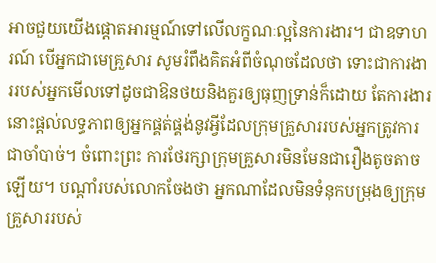អាចជួយយើងផ្ដោតអារម្មណ៍ទៅលើលក្ខណៈល្អនៃការងារ។ ជាឧទាហរណ៍ បើអ្នកជាមេគ្រួសារ សូមរំពឹងគិតអំពីចំណុចដែលថា ទោះជាការងាររបស់អ្នកមើលទៅដូចជាឱនថយនិងគួរឲ្យធុញទ្រាន់ក៏ដោយ តែការងារនោះផ្ដល់លទ្ធភាពឲ្យអ្នកផ្គត់ផ្គង់នូវអ្វីដែលក្រុមគ្រួសាររបស់អ្នកត្រូវការជាចាំបាច់។ ចំពោះព្រះ ការថែរក្សាក្រុមគ្រួសារមិនមែនជារឿងតូចតាចឡើយ។ បណ្ដាំរបស់លោកចែងថា អ្នកណាដែលមិនទំនុកបម្រុងឲ្យក្រុមគ្រួសាររបស់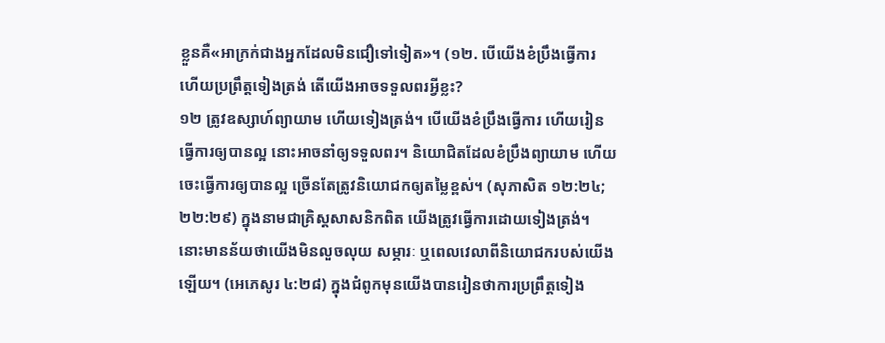ខ្លួនគឺ«អាក្រក់ជាងអ្នកដែលមិនជឿទៅទៀត»។ (១២. បើយើងខំប្រឹងធ្វើការ ហើយប្រព្រឹត្ដទៀងត្រង់ តើយើងអាចទទួលពរអ្វីខ្លះ?
១២ ត្រូវឧស្សាហ៍ព្យាយាម ហើយទៀងត្រង់។ បើយើងខំប្រឹងធ្វើការ ហើយរៀនធ្វើការឲ្យបានល្អ នោះអាចនាំឲ្យទទួលពរ។ និយោជិតដែលខំប្រឹងព្យាយាម ហើយចេះធ្វើការឲ្យបានល្អ ច្រើនតែត្រូវនិយោជកឲ្យតម្លៃខ្ពស់។ (សុភាសិត ១២:២៤; ២២:២៩) ក្នុងនាមជាគ្រិស្ដសាសនិកពិត យើងត្រូវធ្វើការដោយទៀងត្រង់។ នោះមានន័យថាយើងមិនលួចលុយ សម្ភារៈ ឬពេលវេលាពីនិយោជករបស់យើងឡើយ។ (អេភេសូរ ៤:២៨) ក្នុងជំពូកមុនយើងបានរៀនថាការប្រព្រឹត្ដទៀង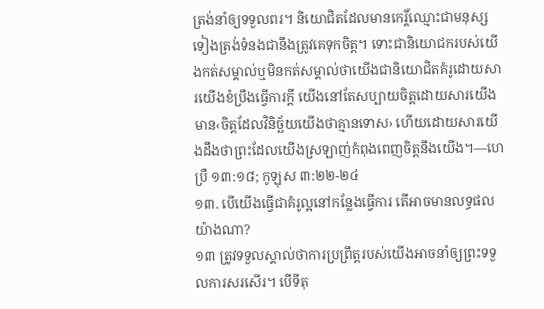ត្រង់នាំឲ្យទទួលពរ។ និយោជិតដែលមានកេរ្ដិ៍ឈ្មោះជាមនុស្សទៀងត្រង់ទំនងជានឹងត្រូវគេទុកចិត្ដ។ ទោះជានិយោជករបស់យើងកត់សម្គាល់ឬមិនកត់សម្គាល់ថាយើងជានិយោជិតគំរូដោយសារយើងខំប្រឹងធ្វើការក្ដី យើងនៅតែសប្បាយចិត្ដដោយសារយើងមាន‹ចិត្ដដែលវិនិច្ឆ័យយើងថាគ្មានទោស› ហើយដោយសារយើងដឹងថាព្រះដែលយើងស្រឡាញ់កំពុងពេញចិត្ដនឹងយើង។—ហេប្រឺ ១៣:១៨; កូឡុស ៣:២២-២៤
១៣. បើយើងធ្វើជាគំរូល្អនៅកន្លែងធ្វើការ តើអាចមានលទ្ធផលយ៉ាងណា?
១៣ ត្រូវទទួលស្គាល់ថាការប្រព្រឹត្ដរបស់យើងអាចនាំឲ្យព្រះទទួលការសរសើរ។ បើទីតុ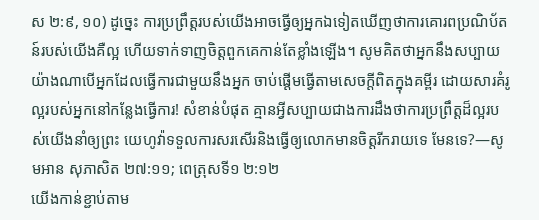ស ២:៩, ១០) ដូច្នេះ ការប្រព្រឹត្ដរបស់យើងអាចធ្វើឲ្យអ្នកឯទៀតឃើញថាការគោរពប្រណិប័តន៍របស់យើងគឺល្អ ហើយទាក់ទាញចិត្ដពួកគេកាន់តែខ្លាំងឡើង។ សូមគិតថាអ្នកនឹងសប្បាយយ៉ាងណាបើអ្នកដែលធ្វើការជាមួយនឹងអ្នក ចាប់ផ្ដើមធ្វើតាមសេចក្ដីពិតក្នុងគម្ពីរ ដោយសារគំរូល្អរបស់អ្នកនៅកន្លែងធ្វើការ! សំខាន់បំផុត គ្មានអ្វីសប្បាយជាងការដឹងថាការប្រព្រឹត្ដដ៏ល្អរបស់យើងនាំឲ្យព្រះ យេហូវ៉ាទទួលការសរសើរនិងធ្វើឲ្យលោកមានចិត្ដរីករាយទេ មែនទេ?—សូមអាន សុភាសិត ២៧:១១; ពេត្រុសទី១ ២:១២
យើងកាន់ខ្ជាប់តាម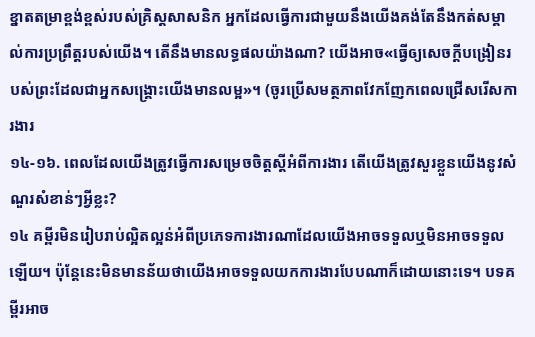ខ្នាតតម្រាខ្ពង់ខ្ពស់របស់គ្រិស្ដសាសនិក អ្នកដែលធ្វើការជាមួយនឹងយើងគង់តែនឹងកត់សម្គាល់ការប្រព្រឹត្ដរបស់យើង។ តើនឹងមានលទ្ធផលយ៉ាងណា? យើងអាច«ធ្វើឲ្យសេចក្ដីបង្រៀនរបស់ព្រះដែលជាអ្នកសង្គ្រោះយើងមានលម្អ»។ (ចូរប្រើសមត្ថភាពវែកញែកពេលជ្រើសរើសការងារ
១៤-១៦. ពេលដែលយើងត្រូវធ្វើការសម្រេចចិត្ដស្ដីអំពីការងារ តើយើងត្រូវសួរខ្លួនយើងនូវសំណួរសំខាន់ៗអ្វីខ្លះ?
១៤ គម្ពីរមិនរៀបរាប់ល្អិតល្អន់អំពីប្រភេទការងារណាដែលយើងអាចទទួលឬមិនអាចទទួលឡើយ។ ប៉ុន្ដែនេះមិនមានន័យថាយើងអាចទទួលយកការងារបែបណាក៏ដោយនោះទេ។ បទគម្ពីរអាច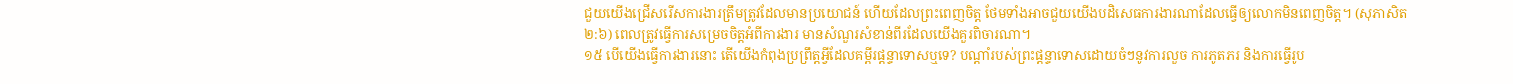ជួយយើងជ្រើសរើសការងារត្រឹមត្រូវដែលមានប្រយោជន៍ ហើយដែលព្រះពេញចិត្ដ ថែមទាំងអាចជួយយើងបដិសេធការងារណាដែលធ្វើឲ្យលោកមិនពេញចិត្ដ។ (សុភាសិត ២:៦) ពេលត្រូវធ្វើការសម្រេចចិត្ដអំពីការងារ មានសំណួរសំខាន់ពីរដែលយើងគួរពិចារណា។
១៥ បើយើងធ្វើការងារនោះ តើយើងកំពុងប្រព្រឹត្ដអ្វីដែលគម្ពីរផ្ដន្ទាទោសឬទេ? បណ្ដាំរបស់ព្រះផ្ដន្ទាទោសដោយចំៗនូវការលួច ការភូតភរ និងការធ្វើរូប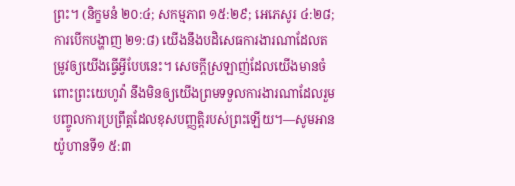ព្រះ។ (និក្ខមនំ ២០:៤; សកម្មភាព ១៥:២៩; អេភេសូរ ៤:២៨; ការបើកបង្ហាញ ២១:៨) យើងនឹងបដិសេធការងារណាដែលតម្រូវឲ្យយើងធ្វើអ្វីបែបនេះ។ សេចក្ដីស្រឡាញ់ដែលយើងមានចំពោះព្រះយេហូវ៉ា នឹងមិនឲ្យយើងព្រមទទួលការងារណាដែលរួមបញ្ចូលការប្រព្រឹត្ដដែលខុសបញ្ញត្ដិរបស់ព្រះឡើយ។—សូមអាន យ៉ូហានទី១ ៥:៣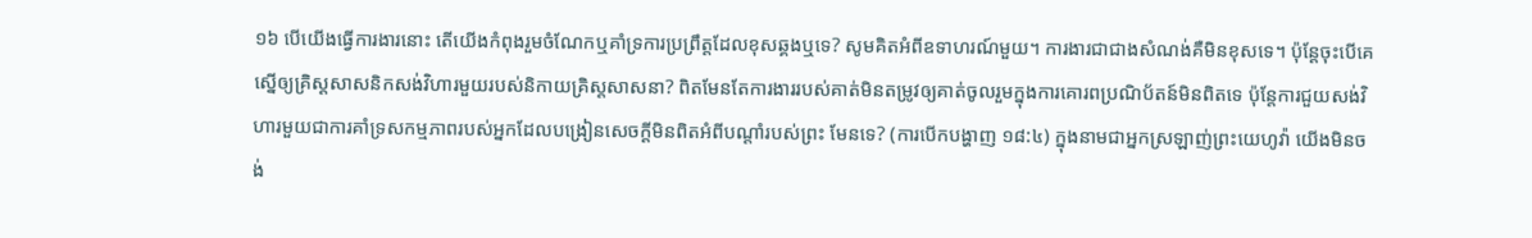១៦ បើយើងធ្វើការងារនោះ តើយើងកំពុងរួមចំណែកឬគាំទ្រការប្រព្រឹត្ដដែលខុសឆ្គងឬទេ? សូមគិតអំពីឧទាហរណ៍មួយ។ ការងារជាជាងសំណង់គឺមិនខុសទេ។ ប៉ុន្ដែចុះបើគេស្នើឲ្យគ្រិស្ដសាសនិកសង់វិហារមួយរបស់និកាយគ្រិស្ដសាសនា? ពិតមែនតែការងាររបស់គាត់មិនតម្រូវឲ្យគាត់ចូលរួមក្នុងការគោរពប្រណិប័តន៍មិនពិតទេ ប៉ុន្ដែការជួយសង់វិហារមួយជាការគាំទ្រសកម្មភាពរបស់អ្នកដែលបង្រៀនសេចក្ដីមិនពិតអំពីបណ្ដាំរបស់ព្រះ មែនទេ? (ការបើកបង្ហាញ ១៨:៤) ក្នុងនាមជាអ្នកស្រឡាញ់ព្រះយេហូវ៉ា យើងមិនចង់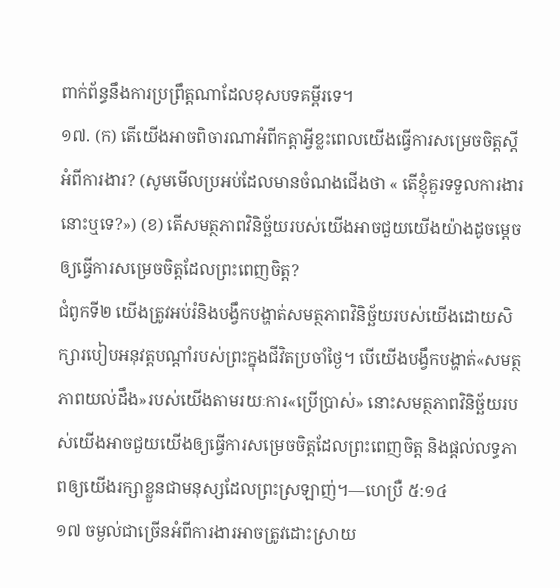ពាក់ព័ន្ធនឹងការប្រព្រឹត្ដណាដែលខុសបទគម្ពីរទេ។
១៧. (ក) តើយើងអាចពិចារណាអំពីកត្ដាអ្វីខ្លះពេលយើងធ្វើការសម្រេចចិត្ដស្ដីអំពីការងារ? (សូមមើលប្រអប់ដែលមានចំណងជើងថា « តើខ្ញុំគួរទទួលការងារនោះឬទេ?») (ខ) តើសមត្ថភាពវិនិច្ឆ័យរបស់យើងអាចជួយយើងយ៉ាងដូចម្ដេចឲ្យធ្វើការសម្រេចចិត្ដដែលព្រះពេញចិត្ដ?
ជំពូកទី២ យើងត្រូវអប់រំនិងបង្វឹកបង្ហាត់សមត្ថភាពវិនិច្ឆ័យរបស់យើងដោយសិក្សារបៀបអនុវត្ដបណ្ដាំរបស់ព្រះក្នុងជីវិតប្រចាំថ្ងៃ។ បើយើងបង្វឹកបង្ហាត់«សមត្ថភាពយល់ដឹង»របស់យើងតាមរយៈការ«ប្រើប្រាស់» នោះសមត្ថភាពវិនិច្ឆ័យរបស់យើងអាចជួយយើងឲ្យធ្វើការសម្រេចចិត្ដដែលព្រះពេញចិត្ដ និងផ្ដល់លទ្ធភាពឲ្យយើងរក្សាខ្លួនជាមនុស្សដែលព្រះស្រឡាញ់។—ហេប្រឺ ៥:១៤
១៧ ចម្ងល់ជាច្រើនអំពីការងារអាចត្រូវដោះស្រាយ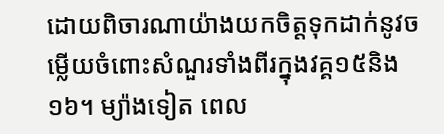ដោយពិចារណាយ៉ាងយកចិត្ដទុកដាក់នូវចម្លើយចំពោះសំណួរទាំងពីរក្នុងវគ្គ១៥និង១៦។ ម្យ៉ាងទៀត ពេល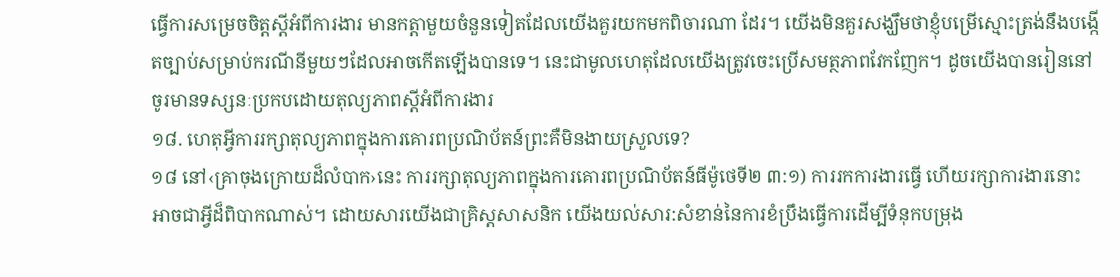ធ្វើការសម្រេចចិត្ដស្ដីអំពីការងារ មានកត្ដាមួយចំនួនទៀតដែលយើងគួរយកមកពិចារណា ដែរ។ យើងមិនគួរសង្ឃឹមថាខ្ញុំបម្រើស្មោះត្រង់នឹងបង្កើតច្បាប់សម្រាប់ករណីនីមួយៗដែលអាចកើតឡើងបានទេ។ នេះជាមូលហេតុដែលយើងត្រូវចេះប្រើសមត្ថភាពវែកញែក។ ដូចយើងបានរៀននៅចូរមានទស្សនៈប្រកបដោយតុល្យភាពស្ដីអំពីការងារ
១៨. ហេតុអ្វីការរក្សាតុល្យភាពក្នុងការគោរពប្រណិប័តន៍ព្រះគឺមិនងាយស្រួលទេ?
១៨ នៅ‹គ្រាចុងក្រោយដ៏លំបាក›នេះ ការរក្សាតុល្យភាពក្នុងការគោរពប្រណិប័តន៍ធីម៉ូថេទី២ ៣:១) ការរកការងារធ្វើ ហើយរក្សាការងារនោះ អាចជាអ្វីដ៏ពិបាកណាស់។ ដោយសារយើងជាគ្រិស្ដសាសនិក យើងយល់សារ:សំខាន់នៃការខំប្រឹងធ្វើការដើម្បីទំនុកបម្រុង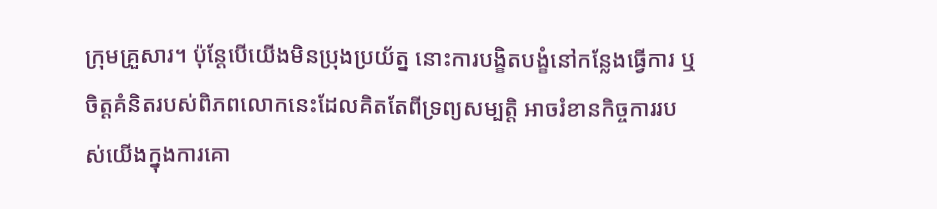ក្រុមគ្រួសារ។ ប៉ុន្ដែបើយើងមិនប្រុងប្រយ័ត្ន នោះការបង្ខិតបង្ខំនៅកន្លែងធ្វើការ ឬចិត្ដគំនិតរបស់ពិភពលោកនេះដែលគិតតែពីទ្រព្យសម្បត្ដិ អាចរំខានកិច្ចការរបស់យើងក្នុងការគោ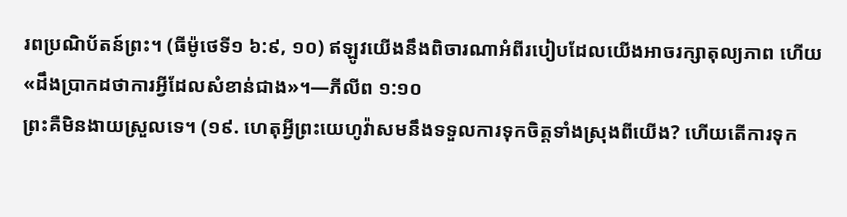រពប្រណិប័តន៍ព្រះ។ (ធីម៉ូថេទី១ ៦:៩, ១០) ឥឡូវយើងនឹងពិចារណាអំពីរបៀបដែលយើងអាចរក្សាតុល្យភាព ហើយ«ដឹងប្រាកដថាការអ្វីដែលសំខាន់ជាង»។—ភីលីព ១:១០
ព្រះគឺមិនងាយស្រួលទេ។ (១៩. ហេតុអ្វីព្រះយេហូវ៉ាសមនឹងទទួលការទុកចិត្ដទាំងស្រុងពីយើង? ហើយតើការទុក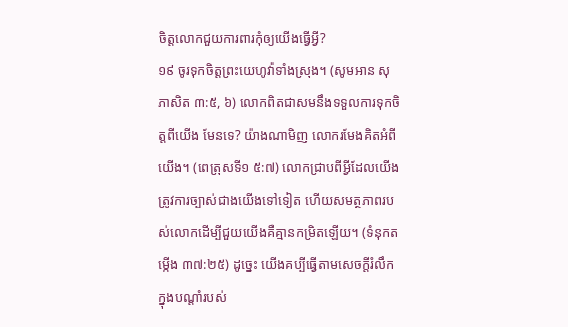ចិត្ដលោកជួយការពារកុំឲ្យយើងធ្វើអ្វី?
១៩ ចូរទុកចិត្ដព្រះយេហូវ៉ាទាំងស្រុង។ (សូមអាន សុភាសិត ៣:៥, ៦) លោកពិតជាសមនឹងទទួលការទុកចិត្ដពីយើង មែនទេ? យ៉ាងណាមិញ លោករមែងគិតអំពីយើង។ (ពេត្រុសទី១ ៥:៧) លោកជ្រាបពីអ្វីដែលយើងត្រូវការច្បាស់ជាងយើងទៅទៀត ហើយសមត្ថភាពរបស់លោកដើម្បីជួយយើងគឺគ្មានកម្រិតឡើយ។ (ទំនុកតម្កើង ៣៧:២៥) ដូច្នេះ យើងគប្បីធ្វើតាមសេចក្ដីរំលឹកក្នុងបណ្ដាំរបស់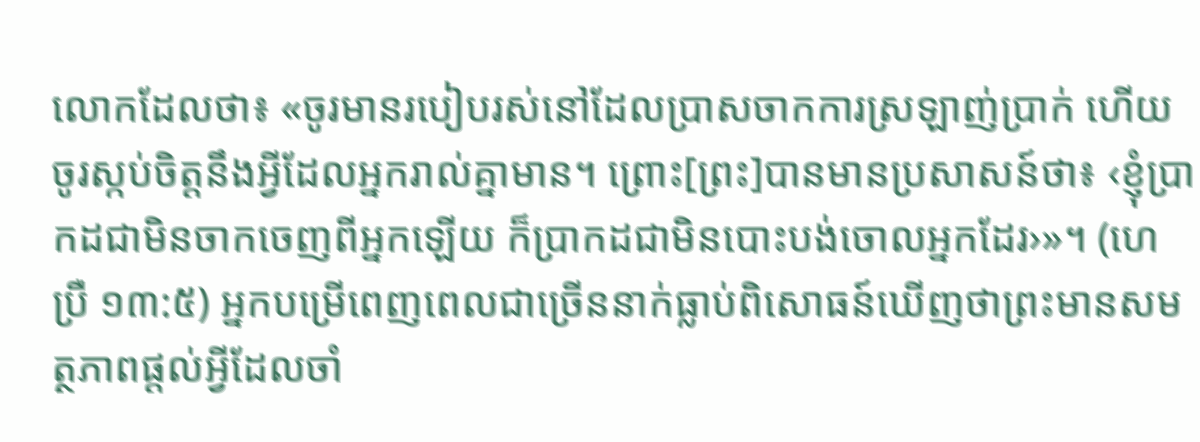លោកដែលថា៖ «ចូរមានរបៀបរស់នៅដែលប្រាសចាកការស្រឡាញ់ប្រាក់ ហើយចូរស្កប់ចិត្ដនឹងអ្វីដែលអ្នករាល់គ្នាមាន។ ព្រោះ[ព្រះ]បានមានប្រសាសន៍ថា៖ ‹ខ្ញុំប្រាកដជាមិនចាកចេញពីអ្នកឡើយ ក៏ប្រាកដជាមិនបោះបង់ចោលអ្នកដែរ›»។ (ហេប្រឺ ១៣:៥) អ្នកបម្រើពេញពេលជាច្រើននាក់ធ្លាប់ពិសោធន៍ឃើញថាព្រះមានសមត្ថភាពផ្ដល់អ្វីដែលចាំ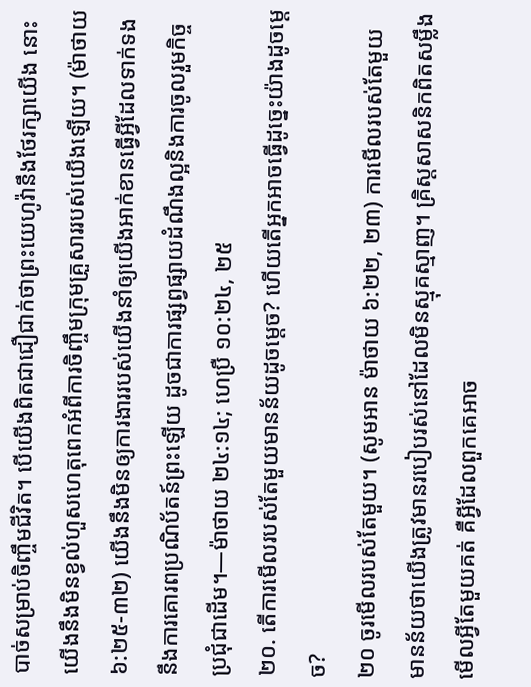បាច់សម្រាប់ចិញ្ចឹមជីវិត។ បើយើងពិតជាជឿជាក់ថាព្រះយេហូវ៉ានឹងថែរក្សាយើង នោះយើងនឹងមិនខ្វល់ហួសហេតុពេកអំពីការចិញ្ចឹមក្រុមគ្រួសាររបស់យើងឡើយ។ (ម៉ាថាយ ៦:២៥-៣២) យើងនឹងមិនឲ្យការងាររបស់យើងនាំឲ្យយើងអាក់ខានធ្វើអ្វីដែលទាក់ទងនឹងការគោរពប្រណិប័តន៍ព្រះឡើយ ដូចជាការផ្សព្វផ្សាយដំណឹងល្អនិងការចូលរួមកិច្ចប្រជុំជាដើម។—ម៉ាថាយ ២៤:១៤; ហេប្រឺ ១០:២៤, ២៥
២០. តើការមើលរបស់តែមួយមានន័យដូចម្ដេច? ហើយតើអ្នកអាចធ្វើដូច្នេះយ៉ាងដូចម្ដេច?
២០ ចូរមើលរបស់តែមួយ។ (សូមអាន ម៉ាថាយ ៦:២២, ២៣) ការមើលរបស់តែមួយ មានន័យថាយើងត្រូវមានរបៀបរស់នៅដែលមិនស្មុគស្មាញ។ គ្រិស្ដសាសនិកពិតសម្លឹងមើលអ្វីតែមួយគត់ គឺអ្វីដែលពួកគេអាច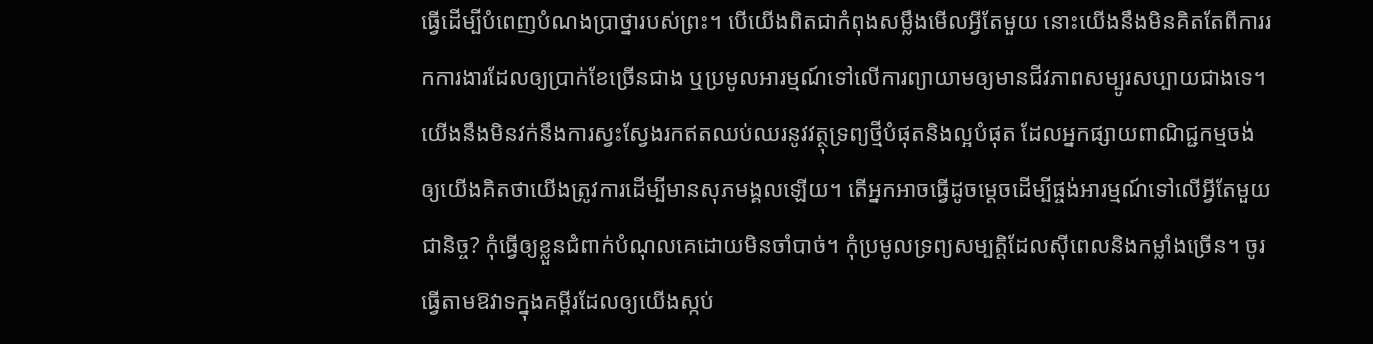ធ្វើដើម្បីបំពេញបំណងប្រាថ្នារបស់ព្រះ។ បើយើងពិតជាកំពុងសម្លឹងមើលអ្វីតែមួយ នោះយើងនឹងមិនគិតតែពីការរកការងារដែលឲ្យប្រាក់ខែច្រើនជាង ឬប្រមូលអារម្មណ៍ទៅលើការព្យាយាមឲ្យមានជីវភាពសម្បូរសប្បាយជាងទេ។ យើងនឹងមិនវក់នឹងការស្វះស្វែងរកឥតឈប់ឈរនូវវត្ថុទ្រព្យថ្មីបំផុតនិងល្អបំផុត ដែលអ្នកផ្សាយពាណិជ្ជកម្មចង់ឲ្យយើងគិតថាយើងត្រូវការដើម្បីមានសុភមង្គលឡើយ។ តើអ្នកអាចធ្វើដូចម្ដេចដើម្បីផ្ចង់អារម្មណ៍ទៅលើអ្វីតែមួយជានិច្ច? កុំធ្វើឲ្យខ្លួនជំពាក់បំណុលគេដោយមិនចាំបាច់។ កុំប្រមូលទ្រព្យសម្បត្ដិដែលស៊ីពេលនិងកម្លាំងច្រើន។ ចូរធ្វើតាមឱវាទក្នុងគម្ពីរដែលឲ្យយើងស្កប់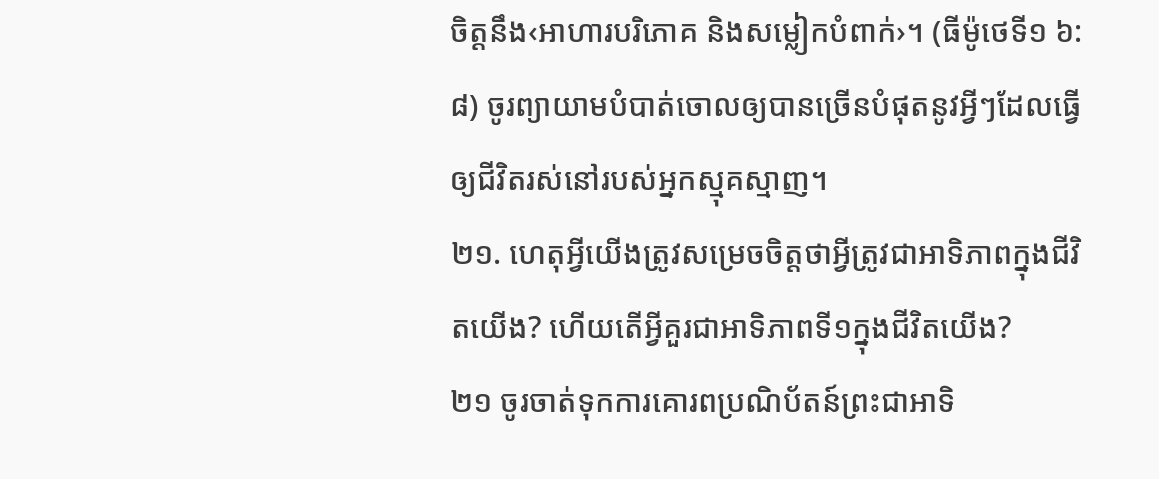ចិត្ដនឹង‹អាហារបរិភោគ និងសម្លៀកបំពាក់›។ (ធីម៉ូថេទី១ ៦:៨) ចូរព្យាយាមបំបាត់ចោលឲ្យបានច្រើនបំផុតនូវអ្វីៗដែលធ្វើឲ្យជីវិតរស់នៅរបស់អ្នកស្មុគស្មាញ។
២១. ហេតុអ្វីយើងត្រូវសម្រេចចិត្ដថាអ្វីត្រូវជាអាទិភាពក្នុងជីវិតយើង? ហើយតើអ្វីគួរជាអាទិភាពទី១ក្នុងជីវិតយើង?
២១ ចូរចាត់ទុកការគោរពប្រណិប័តន៍ព្រះជាអាទិ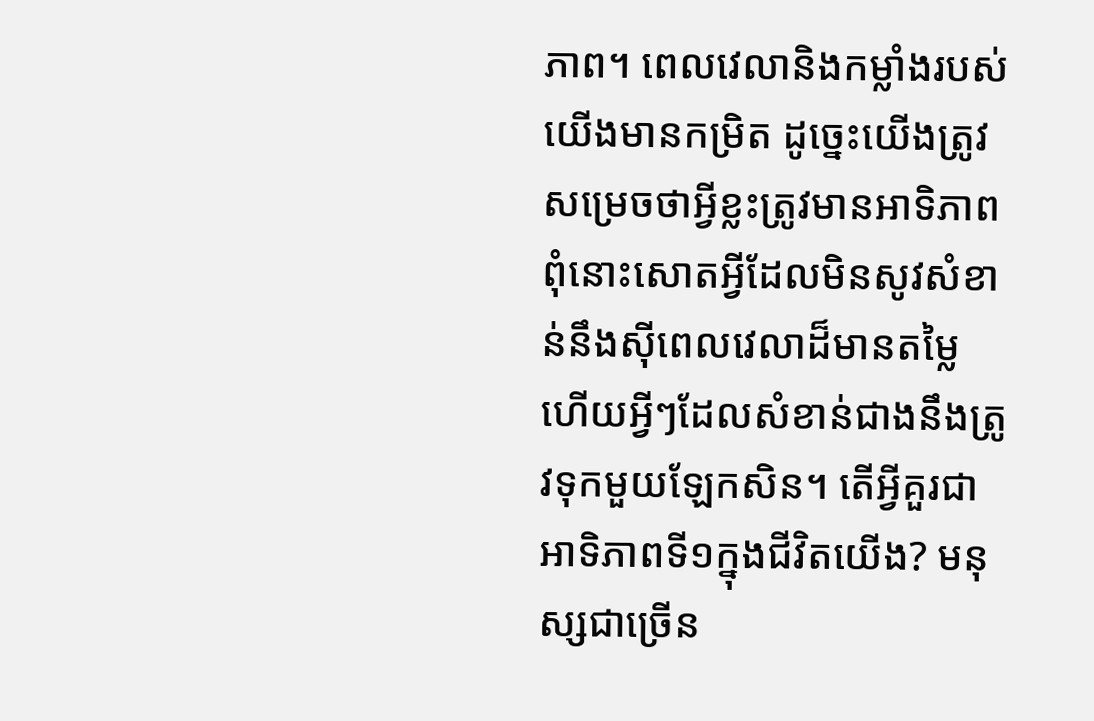ភាព។ ពេលវេលានិងកម្លាំងរបស់យើងមានកម្រិត ដូច្នេះយើងត្រូវសម្រេចថាអ្វីខ្លះត្រូវមានអាទិភាព ពុំនោះសោតអ្វីដែលមិនសូវសំខាន់នឹងស៊ីពេលវេលាដ៏មានតម្លៃ ហើយអ្វីៗដែលសំខាន់ជាងនឹងត្រូវទុកមួយឡែកសិន។ តើអ្វីគួរជាអាទិភាពទី១ក្នុងជីវិតយើង? មនុស្សជាច្រើន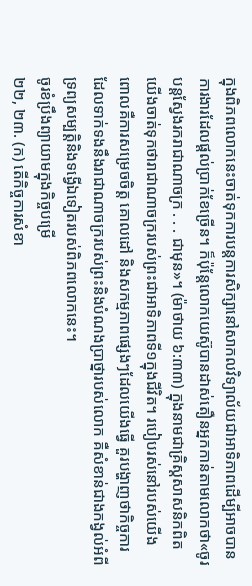ក្នុងពិភពលោកនេះចាត់ទុកការបន្ដការសិក្សានៅសាកលវិទ្យាល័យជាអាទិភាពដើម្បីអាចបានការងារដែលផ្ដល់ប្រាក់ខែច្រើន។ ក៏ប៉ុន្ដែលោកយេស៊ូបានដាស់តឿនអ្នកកាន់តាមលោកថា«ចូរបន្ដស្វែងរករាជាណាចក្រ . . . ជាមុន»។ (ម៉ាថាយ ៦:៣៣) ក្នុងនាមជាគ្រិស្ដសាសនិកពិត យើងចាត់ទុកថារាជាណាចក្ររបស់ព្រះជាអាទិភាពទី១ក្នុងជីវិត។ របៀបរស់នៅរបស់យើង ពោលគឺការសម្រេចចិត្ដ គោលដៅ និងសកម្មភាពផ្សេងៗដែលយើងធ្វើ គួរបង្ហាញថាកិច្ចការដែលទាក់ទងនឹងរាជាណាចក្ររបស់ព្រះនិងបំណងប្រាថ្នារបស់លោក គឺសំខាន់ជាងកង្វល់អំពីទ្រព្យសម្បត្ដិនិងទង្វើឯទៀតរបស់ពិភពលោកនេះ។
ចូរខំប្រឹងព្យាយាមក្នុងកិច្ចបម្រើ
២២, ២៣. (ក) តើកិច្ចការសំខា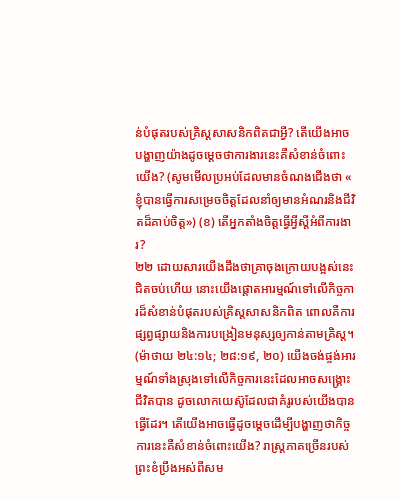ន់បំផុតរបស់គ្រិស្ដសាសនិកពិតជាអ្វី? តើយើងអាចបង្ហាញយ៉ាងដូចម្ដេចថាការងារនេះគឺសំខាន់ចំពោះយើង? (សូមមើលប្រអប់ដែលមានចំណងជើងថា « ខ្ញុំបានធ្វើការសម្រេចចិត្ដដែលនាំឲ្យមានអំណរនិងជីវិតដ៏គាប់ចិត្ដ») (ខ) តើអ្នកតាំងចិត្ដធ្វើអ្វីស្ដីអំពីការងារ?
២២ ដោយសារយើងដឹងថាគ្រាចុងក្រោយបង្អស់នេះជិតចប់ហើយ នោះយើងផ្ដោតអារម្មណ៍ទៅលើកិច្ចការដ៏សំខាន់បំផុតរបស់គ្រិស្ដសាសនិកពិត ពោលគឺការផ្សព្វផ្សាយនិងការបង្រៀនមនុស្សឲ្យកាន់តាមគ្រិស្ដ។ (ម៉ាថាយ ២៤:១៤; ២៨:១៩, ២០) យើងចង់ផ្ចង់អារម្មណ៍ទាំងស្រុងទៅលើកិច្ចការនេះដែលអាចសង្គ្រោះជីវិតបាន ដូចលោកយេស៊ូដែលជាគំរូរបស់យើងបានធ្វើដែរ។ តើយើងអាចធ្វើដូចម្ដេចដើម្បីបង្ហាញថាកិច្ចការនេះគឺសំខាន់ចំពោះយើង? រាស្ដ្រភាគច្រើនរបស់ព្រះខំប្រឹងអស់ពីសម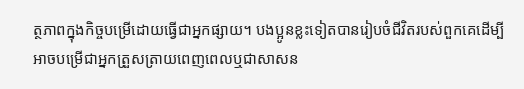ត្ថភាពក្នុងកិច្ចបម្រើដោយធ្វើជាអ្នកផ្សាយ។ បងប្អូនខ្លះទៀតបានរៀបចំជីវិតរបស់ពួកគេដើម្បីអាចបម្រើជាអ្នកត្រួសត្រាយពេញពេលឬជាសាសន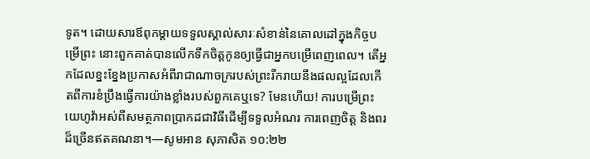ទូត។ ដោយសារឪពុកម្ដាយទទួលស្គាល់សារៈសំខាន់នៃគោលដៅក្នុងកិច្ចបម្រើព្រះ នោះពួកគាត់បានលើកទឹកចិត្ដកូនឲ្យធ្វើជាអ្នកបម្រើពេញពេល។ តើអ្នកដែលខ្នះខ្នែងប្រកាសអំពីរាជាណាចក្ររបស់ព្រះរីករាយនឹងផលល្អដែលកើតពីការខំប្រឹងធ្វើការយ៉ាងខ្លាំងរបស់ពួកគេឬទេ? មែនហើយ! ការបម្រើព្រះយេហូវ៉ាអស់ពីសមត្ថភាពប្រាកដជាវិធីដើម្បីទទួលអំណរ ការពេញចិត្ដ និងពរដ៏ច្រើនឥតគណនា។—សូមអាន សុភាសិត ១០:២២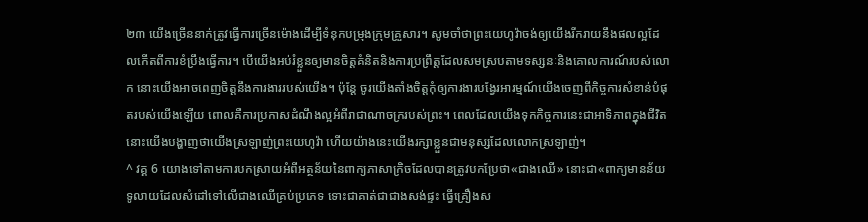២៣ យើងច្រើននាក់ត្រូវធ្វើការច្រើនម៉ោងដើម្បីទំនុកបម្រុងក្រុមគ្រួសារ។ សូមចាំថាព្រះយេហូវ៉ាចង់ឲ្យយើងរីករាយនឹងផលល្អដែលកើតពីការខំប្រឹងធ្វើការ។ បើយើងអប់រំខ្លួនឲ្យមានចិត្ដគំនិតនិងការប្រព្រឹត្ដដែលសមស្របតាមទស្សនៈនិងគោលការណ៍របស់លោក នោះយើងអាចពេញចិត្ដនឹងការងាររបស់យើង។ ប៉ុន្ដែ ចូរយើងតាំងចិត្ដកុំឲ្យការងារបង្វែរអារម្មណ៍យើងចេញពីកិច្ចការសំខាន់បំផុតរបស់យើងឡើយ ពោលគឺការប្រកាសដំណឹងល្អអំពីរាជាណាចក្ររបស់ព្រះ។ ពេលដែលយើងទុកកិច្ចការនេះជាអាទិភាពក្នុងជីវិត នោះយើងបង្ហាញថាយើងស្រឡាញ់ព្រះយេហូវ៉ា ហើយយ៉ាងនេះយើងរក្សាខ្លួនជាមនុស្សដែលលោកស្រឡាញ់។
^ វគ្គ 6 យោងទៅតាមការបកស្រាយអំពីអត្ថន័យនៃពាក្យភាសាក្រិចដែលបានត្រូវបកប្រែថា«ជាងឈើ» នោះជា«ពាក្យមានន័យទូលាយដែលសំដៅទៅលើជាងឈើគ្រប់ប្រភេទ ទោះជាគាត់ជាជាងសង់ផ្ទះ ធ្វើគ្រឿងស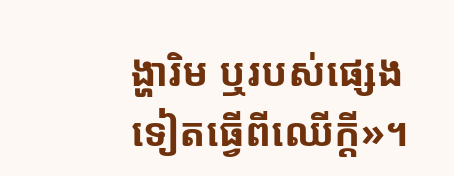ង្ហារិម ឬរបស់ផ្សេងទៀតធ្វើពីឈើក្ដី»។